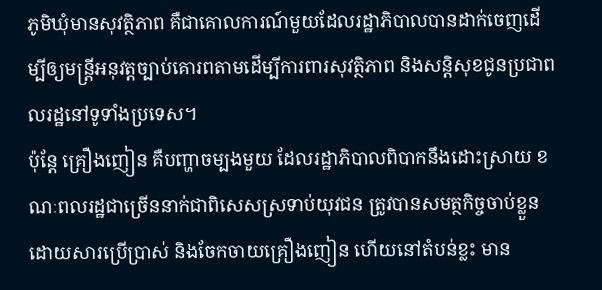ភូមិឃុំមានសុវត្ថិភាព គឺជាគោលការណ៍មួយដែលរដ្ឋាភិបាលបានដាក់ចេញដើម្បីឲ្យមន្ដ្រីអនុវត្តច្បាប់គោរពតាមដើម្បីការពារសុវត្ថិភាព និងសន្ដិសុខជូនប្រជាពលរដ្ឋនៅទូទាំងប្រទេស។
ប៉ុន្ដែ គ្រឿងញៀន គឺបញ្ហាចម្បងមួយ ដែលរដ្ឋាភិបាលពិបាកនឹងដោះស្រាយ ខណៈពលរដ្ឋជាច្រើននាក់ជាពិសេសស្រទាប់យុវជន ត្រូវបានសមត្ថកិច្ចចាប់ខ្លួន ដោយសារប្រើប្រាស់ និងចែកចាយគ្រឿងញៀន ហើយនៅតំបន់ខ្លះ មាន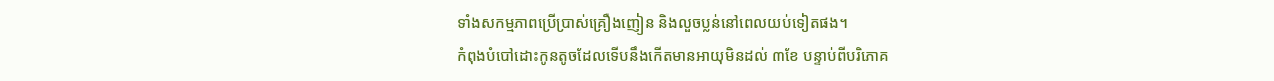ទាំងសកម្មភាពប្រើប្រាស់គ្រឿងញៀន និងលួចប្លន់នៅពេលយប់ទៀតផង។
កំពុងបំបៅដោះកូនតូចដែលទើបនឹងកើតមានអាយុមិនដល់ ៣ខែ បន្ទាប់ពីបរិភោគ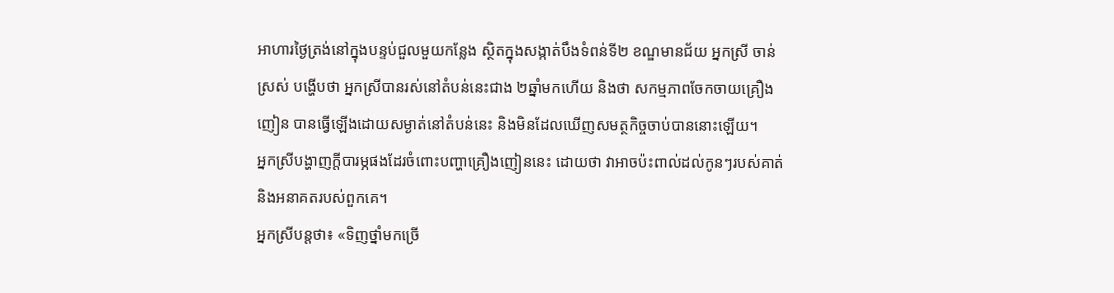អាហារថ្ងៃត្រង់នៅក្នុងបន្ទប់ជួលមួយកន្លែង ស្ថិតក្នុងសង្កាត់បឹងទំពន់ទី២ ខណ្ឌមានជ័យ អ្នកស្រី ចាន់ ស្រស់ បង្ហើបថា អ្នកស្រីបានរស់នៅតំបន់នេះជាង ២ឆ្នាំមកហើយ និងថា សកម្មភាពចែកចាយគ្រឿងញៀន បានធ្វើឡើងដោយសម្ងាត់នៅតំបន់នេះ និងមិនដែលឃើញសមត្ថកិច្ចចាប់បាននោះឡើយ។
អ្នកស្រីបង្ហាញក្ដីបារម្ភផងដែរចំពោះបញ្ហាគ្រឿងញៀននេះ ដោយថា វាអាចប៉ះពាល់ដល់កូនៗរបស់គាត់ និងអនាគតរបស់ពួកគេ។
អ្នកស្រីបន្ដថា៖ «ទិញថ្នាំមកច្រើ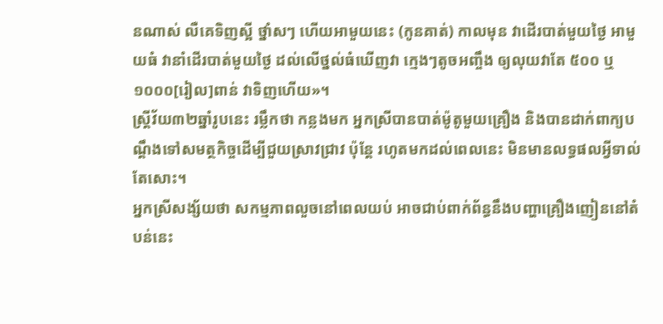នណាស់ លឺគេទិញស្អី ថ្នាំសៗ ហើយអាមួយនេះ (កូនគាត់) កាលមុន វាដើរបាត់មួយថ្ងៃ អាមួយធំ វានាំដើរបាត់មួយថ្ងៃ ដល់លើថ្នល់ធំឃើញវា ក្មេងៗតូចអញ្ចឹង ឲ្យលុយវាតែ ៥០០ ឬ ១០០០[រៀល]ពាន់ វាទិញហើយ»។
ស្ដ្រីវ័យ៣២ឆ្នាំរូបនេះ រម្លឹកថា កន្លងមក អ្នកស្រីបានបាត់ម៉ូតូមួយគ្រឿង និងបានដាក់ពាក្យបណ្ដឹងទៅសមត្ថកិច្ចដើម្បីជួយស្រាវជ្រាវ ប៉ុន្ដែ រហូតមកដល់ពេលនេះ មិនមានលទ្ធផលអ្វីទាល់តែសោះ។
អ្នកស្រីសង្ស័យថា សកម្មភាពលួចនៅពេលយប់ អាចជាប់ពាក់ព័ន្ធនឹងបញ្ហាគ្រឿងញៀននៅតំបន់នេះ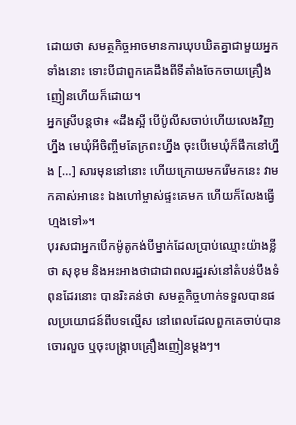ដោយថា សមត្ថកិច្ចអាចមានការឃុបឃិតគ្នាជាមួយអ្នកទាំងនោះ ទោះបីជាពួកគេដឹងពីទីតាំងចែកចាយគ្រឿងញៀនហើយក៏ដោយ។
អ្នកស្រីបន្ដថា៖ «ដឹងស្អី បើប៉ូលីសចាប់ហើយលេងវិញហ្នឹង មេឃុំអីចិញ្ចឹមតែក្រពះហ្នឹង ចុះបើមេឃុំក៏ផឹកនៅហ្នឹង […] សារមុននៅនោះ ហើយក្រោយមករើមកនេះ វាមកគាស់អានេះ ឯងហៅម្ចាស់ផ្ទះគេមក ហើយក៏លែងធ្វើហ្មងទៅ»។
បុរសជាអ្នកបើកម៉ូតូកង់បីម្នាក់ដែលប្រាប់ឈ្មោះយ៉ាងខ្លីថា សុខុម និងអះអាងថាជាជាពលរដ្ឋរស់នៅតំបន់បឹងទំពុនដែរនោះ បានរិះគន់ថា សមត្ថកិច្ចហាក់ទទួលបានផលប្រយោជន៍ពីបទល្មើស នៅពេលដែលពួកគេចាប់បានចោរលួច ឬចុះបង្ក្រាបគ្រឿងញៀនម្ដងៗ។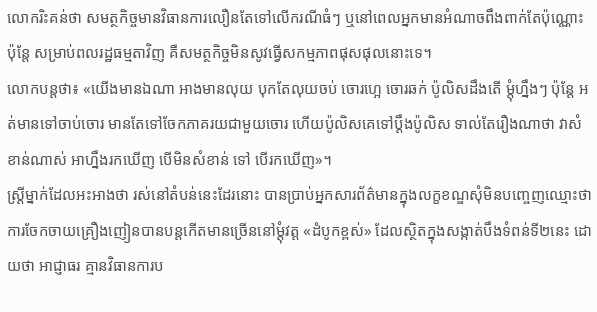លោករិះគន់ថា សមត្ថកិច្ចមានវិធានការលឿនតែទៅលើករណីធំៗ ឬនៅពេលអ្នកមានអំណាចពឹងពាក់តែប៉ុណ្ណោះ ប៉ុន្ដែ សម្រាប់ពលរដ្ឋធម្មតាវិញ គឺសមត្ថកិច្ចមិនសូវធ្វើសកម្មភាពផុសផុលនោះទេ។
លោកបន្ដថា៖ «យើងមានឯណា អាងមានលុយ បុកតែលុយចប់ ចោរហ្អេ ចោរឆក់ ប៉ូលិសដឹងតើ ម្ដុំហ្នឹងៗ ប៉ុន្ដែ អត់មានទៅចាប់ចោរ មានតែទៅចែកភាគរយជាមួយចោរ ហើយប៉ូលិសគេទៅប្ដឹងប៉ូលិស ទាល់តែរឿងណាថា វាសំខាន់ណាស់ អាហ្នឹងរកឃើញ បើមិនសំខាន់ ទៅ បើរកឃើញ»។
ស្ត្រីម្នាក់ដែលអះអាងថា រស់នៅតំបន់នេះដែរនោះ បានប្រាប់អ្នកសារព័ត៌មានក្នុងលក្ខខណ្ឌសុំមិនបញ្ចេញឈ្មោះថា ការចែកចាយគ្រឿងញៀនបានបន្ដកើតមានច្រើននៅម្ដុំវត្ត «ដំបូកខ្ពស់» ដែលស្ថិតក្នុងសង្កាត់បឹងទំពន់ទី២នេះ ដោយថា អាជ្ញាធរ គ្មានវិធានការប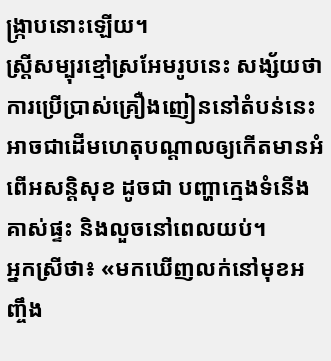ង្ក្រាបនោះឡើយ។
ស្រ្តីសម្បុរខ្មៅស្រអែមរូបនេះ សង្ស័យថា ការប្រើប្រាស់គ្រឿងញៀននៅតំបន់នេះ អាចជាដើមហេតុបណ្ដាលឲ្យកើតមានអំពើអសន្តិសុខ ដូចជា បញ្ហាក្មេងទំនើង គាស់ផ្ទះ និងលួចនៅពេលយប់។
អ្នកស្រីថា៖ «មកឃើញលក់នៅមុខអញ្ចឹង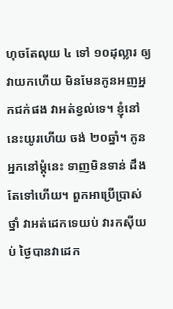ហុចតែលុយ ៤ ទៅ ១០ដុល្លារ ឲ្យវាយកហើយ មិនមែនកូនអញអ្នកជក់ផង វាអត់ខ្វល់ទេ។ ខ្ញុំនៅនេះយូរហើយ ចង់ ២០ឆ្នាំ។ កូនអ្នកនៅម្ដុំនេះ ទាញមិនទាន់ ដឹងតែទៅហើយ។ ពួកអាប្រើប្រាស់ថ្នាំ វាអត់ដេកទេយប់ វារកស៊ីយប់ ថ្ងៃបានវាដេក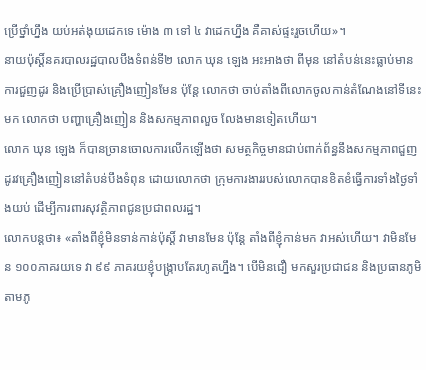ប្រើថ្នាំហ្នឹង យប់អត់ងុយដេកទេ ម៉ោង ៣ ទៅ ៤ វាដេកហ្នឹង គឺគាស់ផ្ទះរួចហើយ»។
នាយប៉ុស្ដិ៍នគរបាលរដ្ឋបាលបឹងទំពន់ទី២ លោក ឃុន ឡេង អះអាងថា ពីមុន នៅតំបន់នេះធ្លាប់មានការជួញដូរ និងប្រើប្រាស់គ្រឿងញៀនមែន ប៉ុន្ដែ លោកថា ចាប់តាំងពីលោកចូលកាន់តំណែងនៅទីនេះមក លោកថា បញ្ហាគ្រឿងញៀន និងសកម្មភាពលួច លែងមានទៀតហើយ។
លោក ឃុន ឡេង ក៏បានច្រានចោលការលើកឡើងថា សមត្ថកិច្ចមានជាប់ពាក់ព័ន្ធនឹងសកម្មភាពជួញដូរវគ្រឿងញៀននៅតំបន់បឹងទំពុន ដោយលោកថា ក្រុមការងាររបស់លោកបានខិតខំធ្វើការទាំងថ្ងៃទាំងយប់ ដើម្បីការពារសុវត្ថិភាពជូនប្រជាពលរដ្ឋ។
លោកបន្ដថា៖ «តាំងពីខ្ញុំមិនទាន់កាន់ប៉ុស្តិ៍ វាមានមែន ប៉ុន្តែ តាំងពីខ្ញុំកាន់មក វាអស់ហើយ។ វាមិនមែន ១០០ភាគរយទេ វា ៩៩ ភាគរយខ្ញុំបង្ក្រាបតែរហូតហ្នឹង។ បើមិនជឿ មកសួរប្រជាជន និងប្រធានភូមិតាមភូ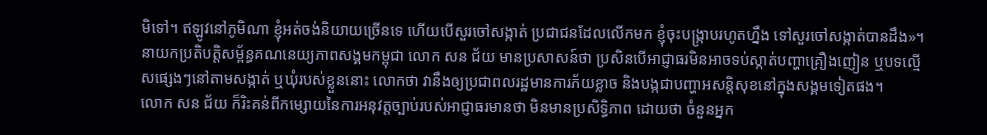មិទៅ។ ឥឡូវនៅភូមិណា ខ្ញុំអត់ចង់និយាយច្រើនទេ ហើយបើសួរចៅសង្កាត់ ប្រជាជនដែលលើកមក ខ្ញុំចុះបង្ក្រាបរហូតហ្នឹង ទៅសួរចៅសង្កាត់បានដឹង»។
នាយកប្រតិបត្តិសម្ព័ន្ធគណនេយ្យភាពសង្គមកម្ពុជា លោក សន ជ័យ មានប្រសាសន៍ថា ប្រសិនបើអាជ្ញាធរមិនអាចទប់ស្កាត់បញ្ហាគ្រឿងញៀន ឬបទល្មើសផ្សេងៗនៅតាមសង្កាត់ ឬឃុំរបស់ខ្លួននោះ លោកថា វានឹងឲ្យប្រជាពលរដ្ឋមានការភ័យខ្លាច និងបង្កជាបញ្ហាអសន្តិសុខនៅក្នុងសង្គមទៀតផង។
លោក សន ជ័យ ក៏រិះគន់ពីកម្សោយនៃការអនុវត្តច្បាប់របស់អាជ្ញាធរមានថា មិនមានប្រសិទ្ធិភាព ដោយថា ចំនួនអ្នក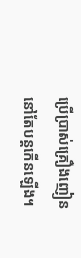ប្រើប្រាស់គ្រឿងញៀននៅតែបន្ដកើនឡើង។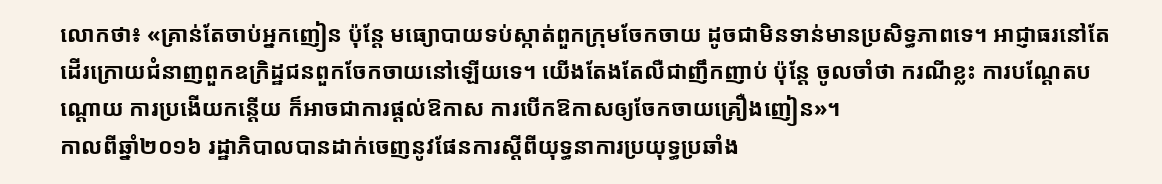លោកថា៖ «គ្រាន់តែចាប់អ្នកញៀន ប៉ុន្តែ មធ្យោបាយទប់ស្កាត់ពួកក្រុមចែកចាយ ដូចជាមិនទាន់មានប្រសិទ្ធភាពទេ។ អាជ្ញាធរនៅតែដើរក្រោយជំនាញពួកឧក្រិដ្ឋជនពួកចែកចាយនៅឡើយទេ។ យើងតែងតែលឺជាញឹកញាប់ ប៉ុន្តែ ចូលចាំថា ករណីខ្លះ ការបណ្ដែតបណ្ដោយ ការប្រងើយកន្តើយ ក៏អាចជាការផ្ដល់ឱកាស ការបើកឱកាសឲ្យចែកចាយគ្រឿងញៀន»។
កាលពីឆ្នាំ២០១៦ រដ្ឋាភិបាលបានដាក់ចេញនូវផែនការស្តីពីយុទ្ធនាការប្រយុទ្ធប្រឆាំង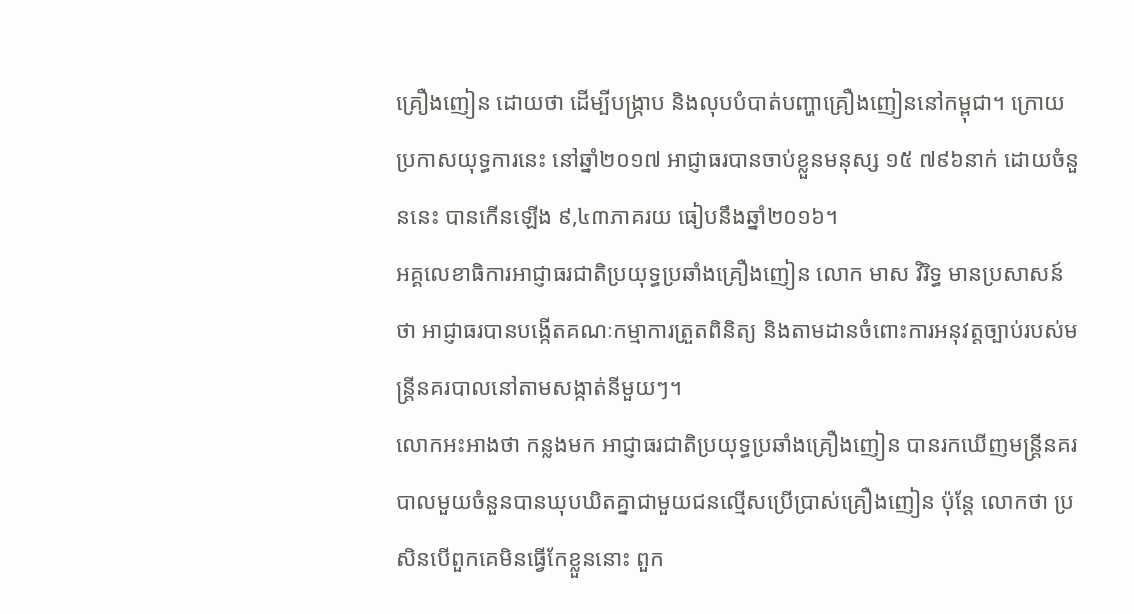គ្រឿងញៀន ដោយថា ដើម្បីបង្ក្រាប និងលុបបំបាត់បញ្ហាគ្រឿងញៀននៅកម្ពុជា។ ក្រោយប្រកាសយុទ្ធការនេះ នៅឆ្នាំ២០១៧ អាជ្ញាធរបានចាប់ខ្លួនមនុស្ស ១៥ ៧៩៦នាក់ ដោយចំនួននេះ បានកើនឡើង ៩,៤៣ភាគរយ ធៀបនឹងឆ្នាំ២០១៦។
អគ្គលេខាធិការអាជ្ញាធរជាតិប្រយុទ្ធប្រឆាំងគ្រឿងញៀន លោក មាស វិរិទ្ធ មានប្រសាសន៍ថា អាជ្ញាធរបានបង្កើតគណៈកម្មាការត្រួតពិនិត្យ និងតាមដានចំពោះការអនុវត្តច្បាប់របស់មន្ត្រីនគរបាលនៅតាមសង្កាត់នីមួយៗ។
លោកអះអាងថា កន្លងមក អាជ្ញាធរជាតិប្រយុទ្ធប្រឆាំងគ្រឿងញៀន បានរកឃើញមន្ត្រីនគរបាលមួយចំនួនបានឃុបឃិតគ្នាជាមួយជនល្មើសប្រើប្រាស់គ្រឿងញៀន ប៉ុន្ដែ លោកថា ប្រសិនបើពួកគេមិនធ្វើកែខ្លួននោះ ពួក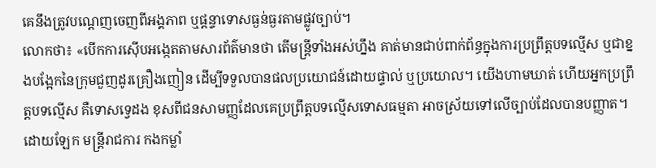គេនឹងត្រូវបណ្ដេញចេញពីអង្គភាព ឬផ្ដន្ទាទោសធ្ងន់ធ្ងរតាមផ្លូវច្បាប់។
លោកថា៖ «បើកការស៊ើបអង្កេតតាមសារព័ត៌មានថា តើមន្ត្រីទាំងអស់ហ្នឹង គាត់មានជាប់ពាក់ព័ន្ធក្នុងការប្រព្រឹត្តបទល្មើស ឬជាខ្នងបង្អែកនៃក្រុមជួញដូរគ្រឿងញៀន ដើម្បីទទួលបានផលប្រយោជន៍ដោយផ្ទាល់ ឬប្រយោល។ យើងហាមឃាត់ ហើយអ្នកប្រព្រឹត្តបទល្មើស គឺទោសទ្វេដង ខុសពីជនសាមញ្ញដែលគេប្រព្រឹត្តបទល្មើសទោសធម្មតា អាចស្រ័យទៅលើច្បាប់ដែលបានបញ្ញាត។ ដោយឡែក មន្ត្រីរាជការ កងកម្លាំ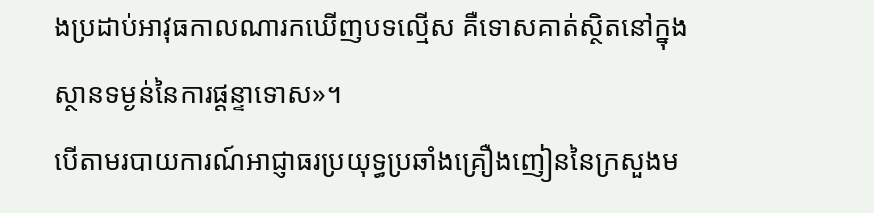ងប្រដាប់អាវុធកាលណារកឃើញបទល្មើស គឺទោសគាត់ស្ថិតនៅក្នុងស្ថានទម្ងន់នៃការផ្ដន្ទាទោស»។
បើតាមរបាយការណ៍អាជ្ញាធរប្រយុទ្ធប្រឆាំងគ្រឿងញៀននៃក្រសួងម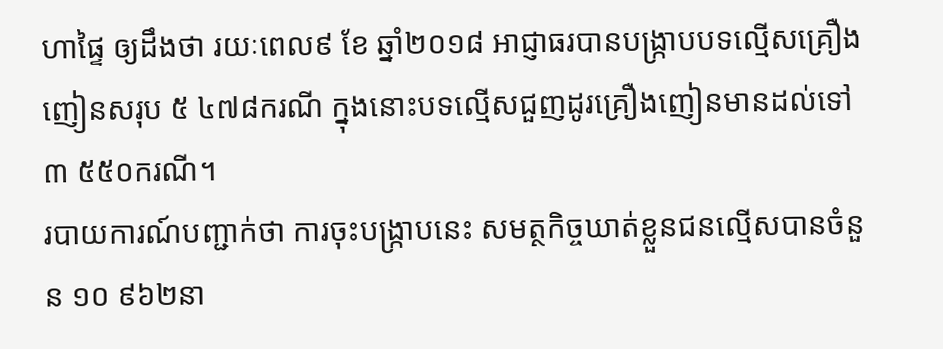ហាផ្ទៃ ឲ្យដឹងថា រយៈពេល៩ ខែ ឆ្នាំ២០១៨ អាជ្ញាធរបានបង្ក្រាបបទល្មើសគ្រឿងញៀនសរុប ៥ ៤៧៨ករណី ក្នុងនោះបទល្មើសជួញដូរគ្រឿងញៀនមានដល់ទៅ ៣ ៥៥០ករណី។
របាយការណ៍បញ្ជាក់ថា ការចុះបង្រ្កាបនេះ សមត្ថកិច្ចឃាត់ខ្លួនជនល្មើសបានចំនួន ១០ ៩៦២នា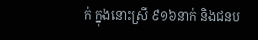ក់ ក្នុងនោះស្រី ៩១៦នាក់ និងជនប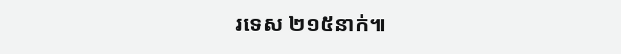រទេស ២១៥នាក់៕